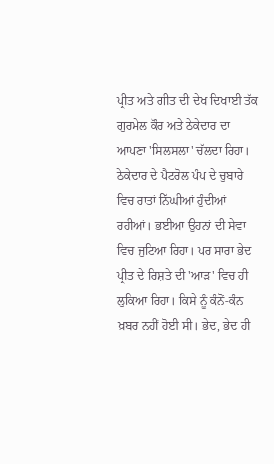ਪ੍ਰੀਤ ਅਤੇ ਗੀਤ ਦੀ ਦੇਖ ਦਿਖਾਈ ਤੱਕ ਗੁਰਮੇਲ ਕੌਰ ਅਤੇ ਠੇਕੇਦਾਰ ਦਾ ਆਪਣਾ 'ਸਿਲਸਲਾ' ਚੱਲਦਾ ਰਿਹਾ।
ਠੇਕੇਦਾਰ ਦੇ ਪੈਟਰੋਲ ਪੰਪ ਦੇ ਚੁਬਾਰੇ ਵਿਚ ਰਾਤਾਂ ਨਿੱਘੀਆਂ ਹੁੰਦੀਆਂ ਰਹੀਆਂ। ਭਈਆ ਉਹਨਾਂ ਦੀ ਸੇਵਾ ਵਿਚ ਜੁਟਿਆ ਰਿਹਾ। ਪਰ ਸਾਰਾ ਭੇਦ ਪ੍ਰੀਤ ਦੇ ਰਿਸ਼ਤੇ ਦੀ 'ਆੜ' ਵਿਚ ਹੀ ਲੁਕਿਆ ਰਿਹਾ। ਕਿਸੇ ਨੂੰ ਕੰਨੋਂ-ਕੰਨ ਖ਼ਬਰ ਨਹੀਂ ਹੋਈ ਸੀ। ਭੇਦ, ਭੇਦ ਹੀ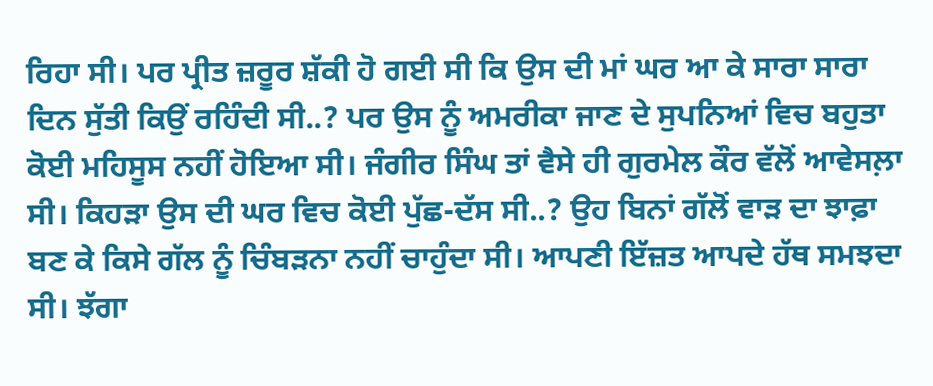ਰਿਹਾ ਸੀ। ਪਰ ਪ੍ਰੀਤ ਜ਼ਰੂਰ ਸ਼ੱਕੀ ਹੋ ਗਈ ਸੀ ਕਿ ਉਸ ਦੀ ਮਾਂ ਘਰ ਆ ਕੇ ਸਾਰਾ ਸਾਰਾ ਦਿਨ ਸੁੱਤੀ ਕਿਉਂ ਰਹਿੰਦੀ ਸੀ..? ਪਰ ਉਸ ਨੂੰ ਅਮਰੀਕਾ ਜਾਣ ਦੇ ਸੁਪਨਿਆਂ ਵਿਚ ਬਹੁਤਾ ਕੋਈ ਮਹਿਸੂਸ ਨਹੀਂ ਹੋਇਆ ਸੀ। ਜੰਗੀਰ ਸਿੰਘ ਤਾਂ ਵੈਸੇ ਹੀ ਗੁਰਮੇਲ ਕੌਰ ਵੱਲੋਂ ਆਵੇਸਲ਼ਾ ਸੀ। ਕਿਹੜਾ ਉਸ ਦੀ ਘਰ ਵਿਚ ਕੋਈ ਪੁੱਛ-ਦੱਸ ਸੀ..? ਉਹ ਬਿਨਾਂ ਗੱਲੋਂ ਵਾੜ ਦਾ ਝਾਫ਼ਾ ਬਣ ਕੇ ਕਿਸੇ ਗੱਲ ਨੂੰ ਚਿੰਬੜਨਾ ਨਹੀਂ ਚਾਹੁੰਦਾ ਸੀ। ਆਪਣੀ ਇੱਜ਼ਤ ਆਪਦੇ ਹੱਥ ਸਮਝਦਾ ਸੀ। ਝੱਗਾ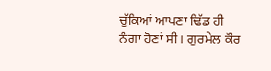ਚੁੱਕਿਆਂ ਆਪਣਾ ਢਿੱਡ ਹੀ ਨੰਗਾ ਹੋਣਾਂ ਸੀ। ਗੁਰਮੇਲ ਕੌਰ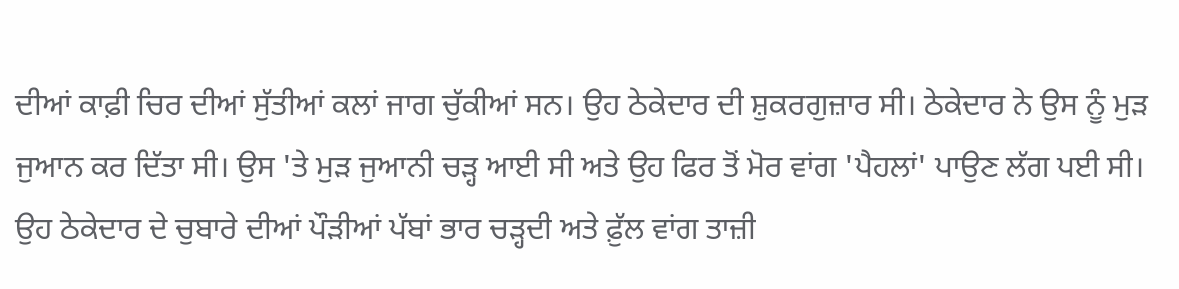ਦੀਆਂ ਕਾਫ਼ੀ ਚਿਰ ਦੀਆਂ ਸੁੱਤੀਆਂ ਕਲਾਂ ਜਾਗ ਚੁੱਕੀਆਂ ਸਨ। ਉਹ ਠੇਕੇਦਾਰ ਦੀ ਸ਼ੁਕਰਗੁਜ਼ਾਰ ਸੀ। ਠੇਕੇਦਾਰ ਨੇ ਉਸ ਨੂੰ ਮੁੜ ਜੁਆਨ ਕਰ ਦਿੱਤਾ ਸੀ। ਉਸ 'ਤੇ ਮੁੜ ਜੁਆਨੀ ਚੜ੍ਹ ਆਈ ਸੀ ਅਤੇ ਉਹ ਫਿਰ ਤੋਂ ਮੋਰ ਵਾਂਗ 'ਪੈਹਲਾਂ' ਪਾਉਣ ਲੱਗ ਪਈ ਸੀ। ਉਹ ਠੇਕੇਦਾਰ ਦੇ ਚੁਬਾਰੇ ਦੀਆਂ ਪੌੜੀਆਂ ਪੱਬਾਂ ਭਾਰ ਚੜ੍ਹਦੀ ਅਤੇ ਫ਼ੁੱਲ ਵਾਂਗ ਤਾਜ਼ੀ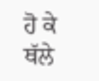ਹੋ ਕੇ ਥੱਲੇ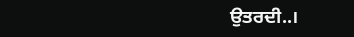ਉਤਰਦੀ..।